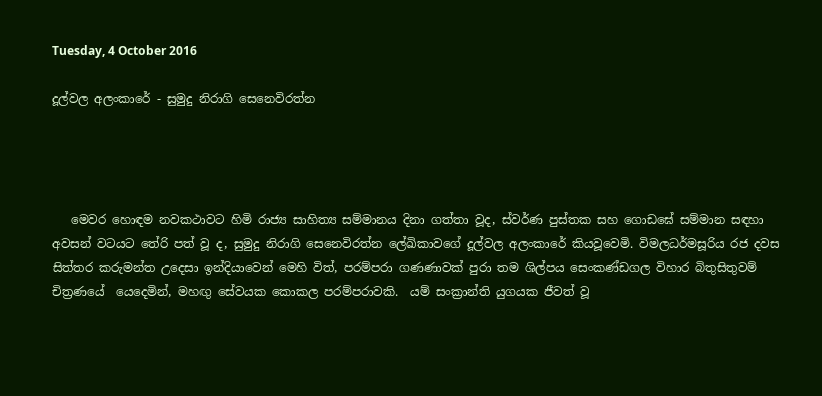Tuesday, 4 October 2016

දූල්වල අලංකාරේ - සුමුදු නිරාගි සෙනෙවිරත්න




   මෙවර හොඳම නවකථාවට හිමි රාජ්‍ය සාහිත්‍ය සම්මානය දිනා ගත්තා වූද, ස්වර්ණ පුස්තක සහ ගොඩඝේ සම්මාන සඳහා අවසන් වටයට තේරි පත් වූ ද, සුමුදු නිරාගි සෙනෙවිරත්න ලේඛිකාවගේ දූල්වල අලංකාරේ කියවූවෙමි. විමලධර්මසූරිය රජ දවස සිත්තර කරුමන්ත උදෙසා ඉන්දියාවෙන් මෙහි විත්, පරම්පරා ගණණාවක් පුරා තම ශිල්පය සෙංකණ්ඩගල විහාර බිතුසිතුවම් චිත්‍රණයේ  යෙදෙමින්, මහඟු සේවයක කොකල පරම්පරාවකි.  යම් සංක්‍රාන්ති යුගයක ජීවත් වූ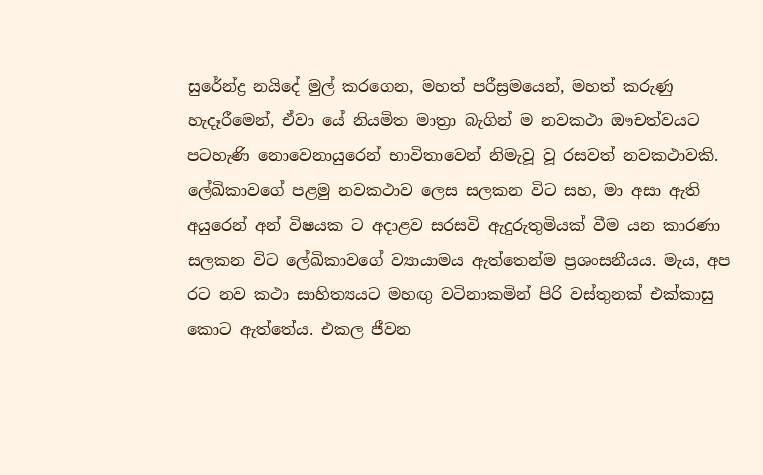සුරේන්ද්‍ර නයිදේ මුල් කරගෙන, මහත් පරීස්‍රමයෙන්, මහත් කරුණු හැදෑරීමෙන්, ඒවා යේ නියමිත මාත්‍රා බැගින් ම නවකථා ඖචත්වයට පටහැණි නොවෙනායුරෙන් භාවිතාවෙන් නිමැවූ වූ රසවත් නවකථාවකි. ලේඛිකාවගේ පළමු නවකථාව ලෙස සලකන විට සහ, මා අසා ඇති අයුරෙන් අන් විෂයක ට අදාළව සරසවි ඇදුරුතුමියක් වීම යන කාරණා සලකන විට ලේඛිකාවගේ ව්‍යායාමය ඇත්තෙන්ම ප්‍රශංසනීයය. මැය, අප රට නව කථා සාහිත්‍යයට මහඟු වටිනාකමින් පිරි වස්තුනක් එක්කාසු කොට ඇත්තේය. එකල ජීවන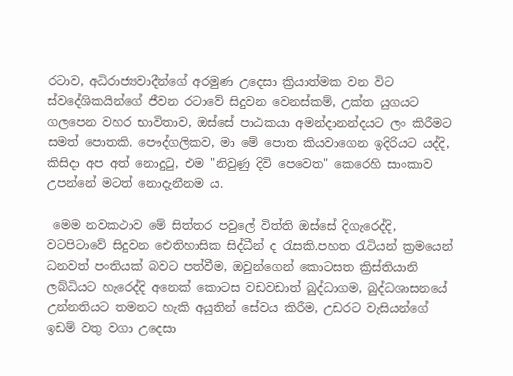රටාව, අධිරාජ්‍යවාදීන්ගේ අරමුණ උදෙසා ක්‍රියාත්මක වන විට  ස්වදේශිකයින්ගේ ජීවන රටාවේ සිදුවන වෙනස්කම්, උක්ත යුගයට ගලපෙන වහර භාවිතාව, ඔස්සේ පාඨකයා අමන්දානන්දයට ලං කිරීමට සමත් පොතකි. පෞද්ගලිකව, මා මේ පොත කියවාගෙන ඉදිරියට යද්දි, කිසිදා අප අත් නොදුටු, එම "නිවුණු දිවි පෙවෙත" කෙරෙහි සාංකාව උපන්නේ මටත් නොදැනීනම ය.

 මෙම නවකථාව මේ සිත්තර පවුලේ විත්ති ඔස්සේ දිගැරෙද්දි, වටපිටාවේ සිදුවන ඓතිහාසික සිද්ධීන් ද රැසකි.පහත රැටියන් ක්‍රමයෙන් ධනවත් පංතියක් බවට පත්වීම, ඔවුන්ගෙන් කොටසත ක්‍රිස්තියානි ලබ්ධියට හැරෙද්දි අනෙක් කොටස වඩවඩාත් බුද්ධාගම, බුද්ධශාසනයේ උන්නතියට තමනට හැකි අයුතින් සේවය කිරීම, උඩරට වැසියන්ගේ ඉඩම් වතු වගා උදෙසා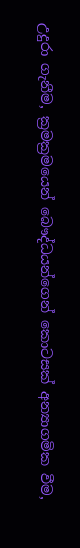උදුරා ගැනීම, ක්‍රමක්‍රමයෙන් බෞද්ධයන්ගෙන් කොටසක් අන්‍යාගමික වීම,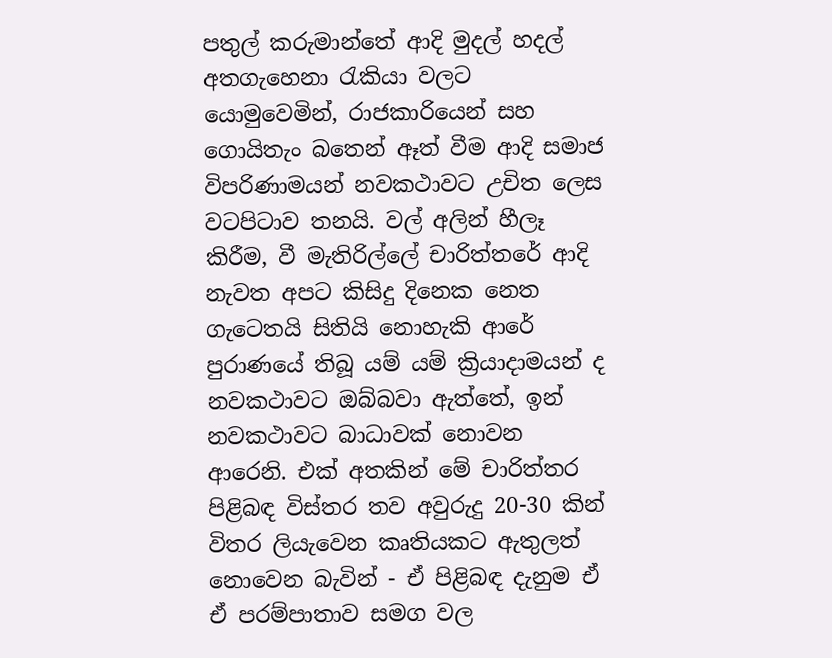පතුල් කරුමාන්තේ ආදි මුදල් හදල් අතගැහෙනා රැකියා වලට යොමුවෙමින්, රාජකාරියෙන් සහ ගොයිතැං බතෙන් ඈත් වීම ආදි සමාජ විපරිණාමයන් නවකථාවට උචිත ලෙස වටපිටාව තනයි. වල් අලින් හීලෑ කිරීම, වී මැතිරිල්ලේ චාරිත්තරේ ආදි නැවත අපට කිසිදු දිනෙක නෙත ගැටෙතයි සිතියි නොහැකි ආරේ පුරාණයේ තිබූ යම් යම් ක්‍රියාදාමයන් ද නවකථාවට ඔබ්බවා ඇත්තේ, ඉන් නවකථාවට බාධාවක් නොවන ආරෙනි. එක් අතකින් මේ චාරිත්තර පිළිබඳ විස්තර තව අවුරුදු 20-30 කින් විතර ලියැවෙන කෘතියකට ඇතුලත් නොවෙන බැවින් - ඒ පිළිබඳ දැනුම ඒ ඒ පරම්පාතාව සමග වල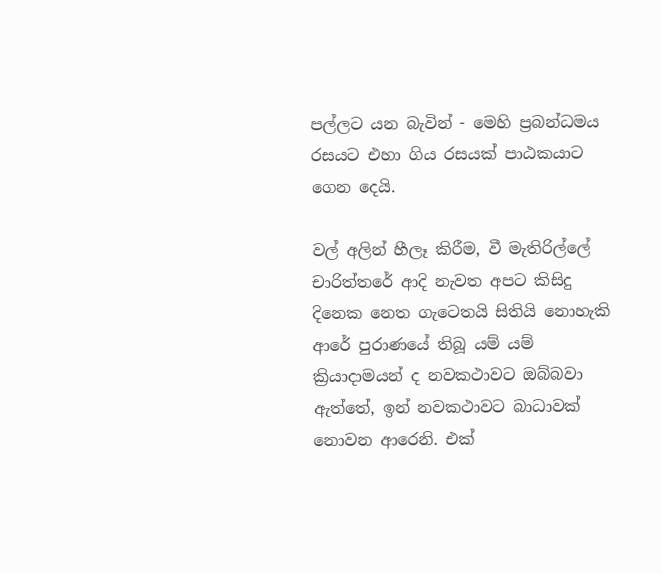පල්ලට යන බැවින් - මෙහි ප්‍රබන්ධමය රසයට එහා ගිය රසයක් පාඨකයාට ගෙන දෙයි.

වල් අලින් හීලෑ කිරීම, වී මැතිරිල්ලේ චාරිත්තරේ ආදි නැවත අපට කිසිදු දිනෙක නෙත ගැටෙතයි සිතියි නොහැකි ආරේ පුරාණයේ තිබූ යම් යම් ක්‍රියාදාමයන් ද නවකථාවට ඔබ්බවා ඇත්තේ, ඉන් නවකථාවට බාධාවක් නොවන ආරෙනි. එක්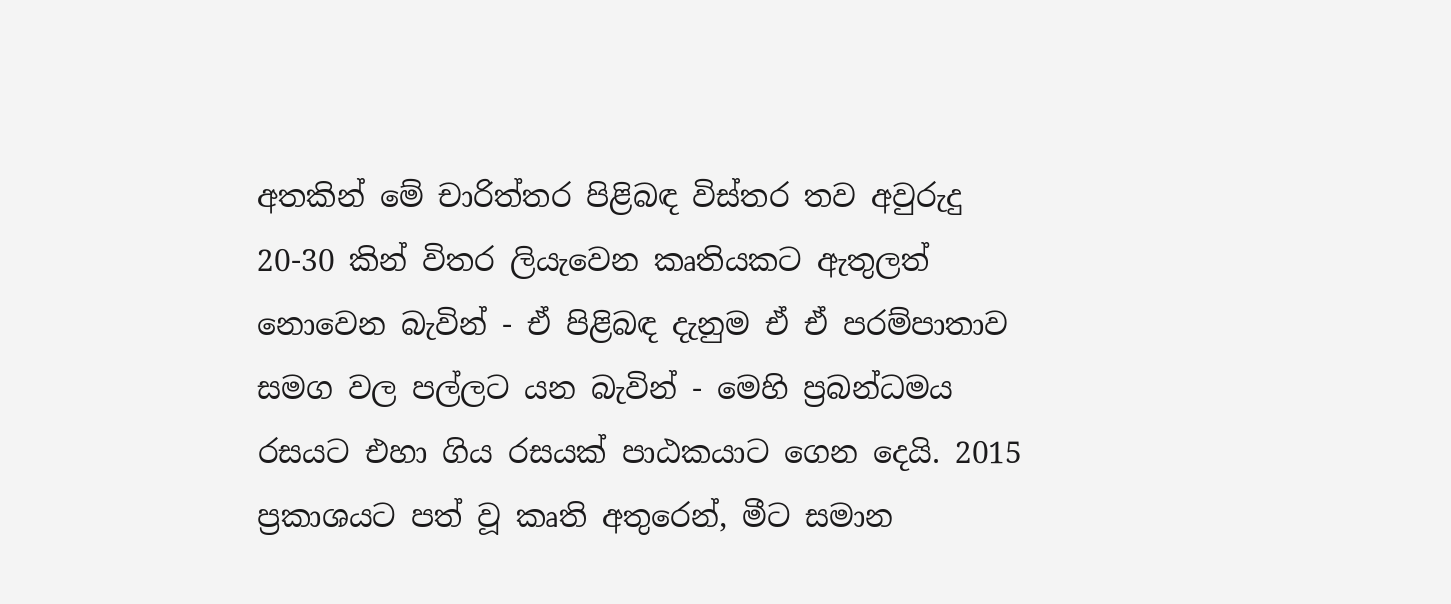අතකින් මේ චාරිත්තර පිළිබඳ විස්තර තව අවුරුදු 20-30 කින් විතර ලියැවෙන කෘතියකට ඇතුලත් නොවෙන බැවින් - ඒ පිළිබඳ දැනුම ඒ ඒ පරම්පාතාව සමග වල පල්ලට යන බැවින් - මෙහි ප්‍රබන්ධමය රසයට එහා ගිය රසයක් පාඨකයාට ගෙන දෙයි. 2015 ප්‍රකාශයට පත් වූ කෘති අතුරෙන්, මීට සමාන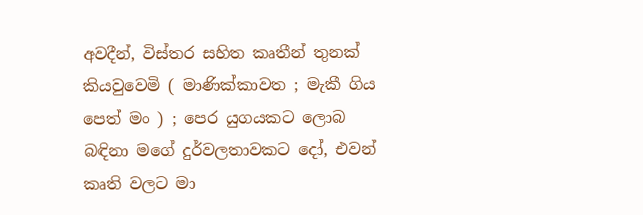අවදීන්, විස්තර සහිත කෘතීන් තුනක් කියවුවෙමි ( මාණික්කාවත ; මැකී ගිය පෙත් මං ) ; පෙර යුගයකට ලොබ බඳිනා මගේ දුර්වලතාවකට දෝ, එවන් කෘති වලට මා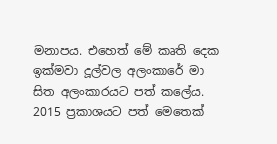මනාපය. එහෙත් මේ කෘති දෙක ඉක්මවා දූල්වල අලංකාරේ මා සිත අලංකාරයට පත් කලේය. 2015 ප්‍රකාශයට පත් මෙතෙක්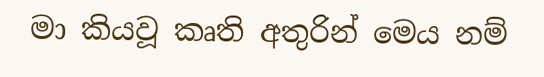මා කියවූ කෘති අතුරින් මෙය නම්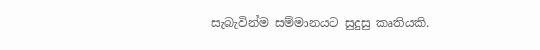සැබැවින්ම සම්මානයට සුදුසු කෘතියකි.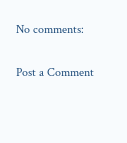No comments:

Post a Comment